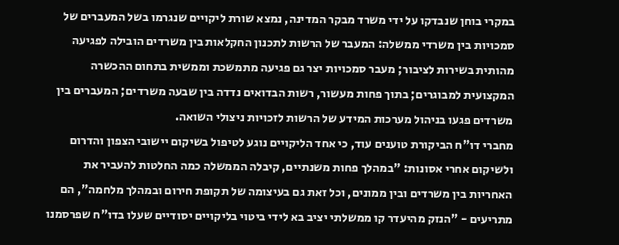במקרי בוחן שנבדקו על ידי משרד מבקר המדינה, נמצא שורת ליקויים שנגרמו בשל המעברים של סמכויות בין משרדי ממשלה: המעבר של הרשות לתכנון החקלאות בין משרדים הובילה לפגיעה מהותית בשירות לציבור; מעבר סמכויות יצר גם פגיעה מתמשכת וממשית בתחום ההכשרה המקצועית למבוגרים; בתוך פחות מעשור, רשות הבדואים נדדה בין שבעה משרדים; המעברים בין משרדים פגעו בניהול מערכות המידע של הרשות לזכויות ניצולי השואה.
מחברי דו"ח הביקורת טוענים עוד, כי אחד הליקויים נוגע לטיפול בשיקום יישובי הצפון והדרום ולשיקום אחרי אסונות: "במהלך פחות משנתיים, קיבלה הממשלה כמה החלטות להעביר את האחריות בין משרדים ובין ממונים, וכל זאת גם בעיצומה של תקופת חירום ובמהלך מלחמה", הם מתריעים - "הנזק מהיעדר קו ממשלתי יציב בא לידי ביטוי בליקויים יסודיים שעלו בדו"ח שפרסמנו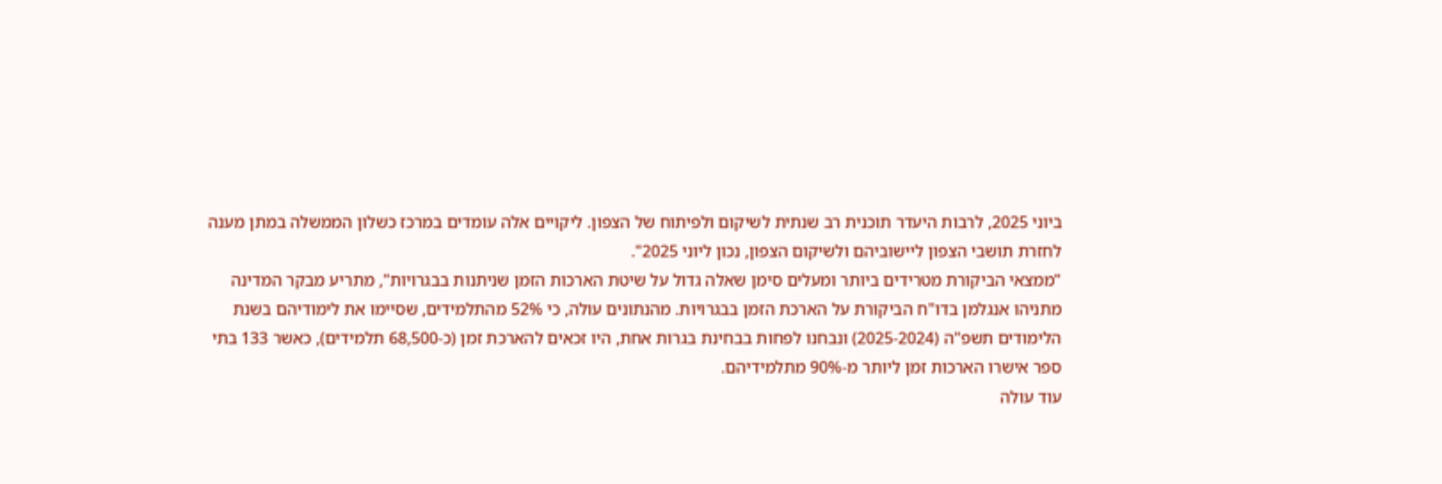ביוני 2025, לרבות היעדר תוכנית רב שנתית לשיקום ולפיתוח של הצפון. ליקויים אלה עומדים במרכז כשלון הממשלה במתן מענה לחזרת תושבי הצפון ליישוביהם ולשיקום הצפון, נכון ליוני 2025".
"ממצאי הביקורת מטרידים ביותר ומעלים סימן שאלה גדול על שיטת הארכות הזמן שניתנות בבגרויות", מתריע מבקר המדינה מתניהו אנגלמן בדו"ח הביקורת על הארכת הזמן בבגרויות. מהנתונים עולה, כי 52% מהתלמידים, שסיימו את לימודיהם בשנת הלימודים תשפ"ה (2025-2024) ונבחנו לפחות בבחינת בגרות אחת, היו זכאים להארכת זמן (כ-68,500 תלמידים), כאשר 133 בתי ספר אישרו הארכות זמן ליותר מ-90% מתלמידיהם.
עוד עולה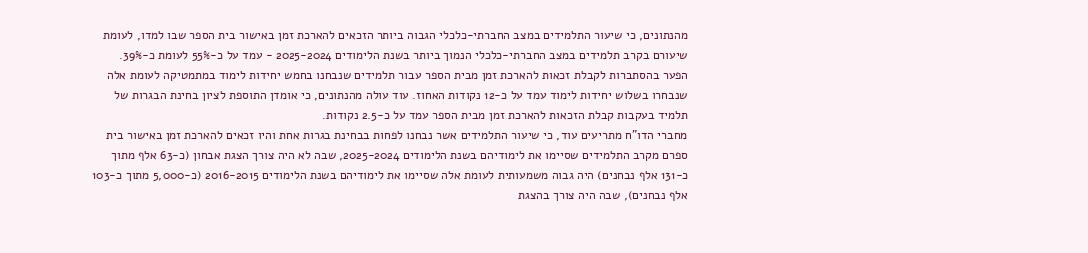מהנתונים, כי שיעור התלמידים במצב החברתי-כלכלי הגבוה ביותר הזכאים להארכת זמן באישור בית הספר שבו למדו, לעומת שיעורם בקרב תלמידים במצב החברתי-כלכלי הנמוך ביותר בשנת הלימודים 2025-2024 - עמד על כ-55% לעומת כ-39%.
הפער בהסתברות לקבלת זכאות להארכת זמן מבית הספר עבור תלמידים שנבחנו בחמש יחידות לימוד במתמטיקה לעומת אלה שנבחרו בשלוש יחידות לימוד עמד על כ-12 נקודות האחוז. עוד עולה מהנתונים, כי אומדן התוספת לציון בחינת הבגרות של תלמיד בעקבות קבלת הזכאות להארכת זמן מבית הספר עמד על כ-2.5 נקודות.
מחברי הדו"ח מתריעים עוד, כי שיעור התלמידים אשר נבחנו לפחות בבחינת בגרות אחת והיו זכאים להארכת זמן באישור בית ספרם מקרב התלמידים שסיימו את לימודיהם בשנת הלימודים 2025-2024, שבה לא היה צורך הצגת אבחון (כ-63 אלף מתוך כ-131 אלף נבחנים) היה גבוה משמעותית לעומת אלה שסיימו את לימודיהם בשנת הלימודים 2016-2015 (כ-5,000 מתוך כ-103 אלף נבחנים), שבה היה צורך בהצגת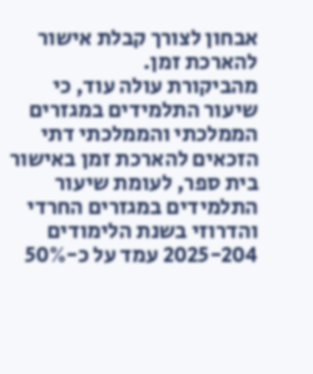אבחון לצורך קבלת אישור להארכת זמן.
מהביקורת עולה עוד, כי שיעור התלמידים במגזרים הממלכתי והממלכתי דתי הזכאים להארכת זמן באישור בית ספר, לעומת שיעור התלמידים במגזרים החרדי והדרוזי בשנת הלימודים 2025-204 עמד על כ-50%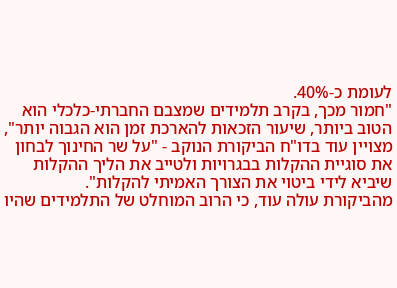לעומת כ-40%.
"חמור מכך, בקרב תלמידים שמצבם החברתי-כלכלי הוא הטוב ביותר, שיעור הזכאות להארכת זמן הוא הגבוה יותר", מצויין עוד בדו"ח הביקורת הנוקב - "על שר החינוך לבחון את סוגיית ההקלות בבגרויות ולטייב את הליך ההקלות שיביא לידי ביטוי את הצורך האמיתי להקלות".
מהביקורת עולה עוד, כי הרוב המוחלט של התלמידים שהיו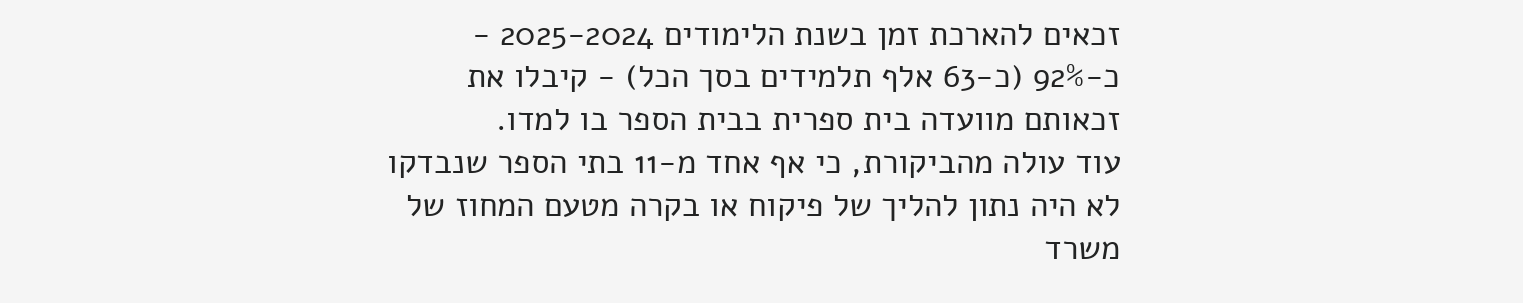זכאים להארכת זמן בשנת הלימודים 2025-2024 - כ-92% (כ-63 אלף תלמידים בסך הכל) - קיבלו את זכאותם מוועדה בית ספרית בבית הספר בו למדו.
עוד עולה מהביקורת, כי אף אחד מ-11 בתי הספר שנבדקו לא היה נתון להליך של פיקוח או בקרה מטעם המחוז של משרד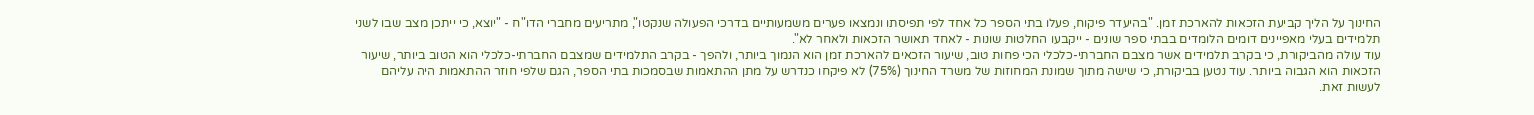החינוך על הליך קביעת הזכאות להארכת זמן. "בהיעדר פיקוח, פעלו בתי הספר כל אחד לפי תפיסתו ונמצאו פערים משמעותיים בדרכי הפעולה שנקטו", מתריעים מחברי הדו"ח - "יוצא, כי ייתכן מצב שבו לשני תלמידים בעלי מאפיינים דומים הלומדים בבתי ספר שונים - ייקבעו החלטות שונות - לאחד תאושר הזכאות ולאחר לא".
עוד עולה מהביקורת, כי בקרב תלמידים אשר מצבם החברתי-כלכלי הכי פחות טוב, שיעור הזכאים להארכת זמן הוא הנמוך ביותר, ולהפך - בקרב התלמידים שמצבם החברתי-כלכלי הוא הטוב ביותר, שיעור הזכאות הוא הגבוה ביותר. עוד נטען בביקורת, כי שישה מתוך שמונת המחוזות של משרד החינוך (75%) לא פיקחו כנדרש על מתן ההתאמות שבסמכות בתי הספר, הגם שלפי חוזר ההתאמות היה עליהם לעשות זאת.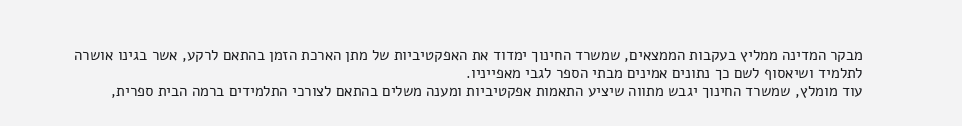מבקר המדינה ממליץ בעקבות הממצאים, שמשרד החינוך ימדוד את האפקטיביות של מתן הארכת הזמן בהתאם לרקע, אשר בגינו אושרה לתלמיד ושיאסוף לשם כך נתונים אמינים מבתי הספר לגבי מאפייניו.
עוד מומלץ, שמשרד החינוך יגבש מתווה שיציע התאמות אפקטיביות ומענה משלים בהתאם לצורכי התלמידים ברמה הבית ספרית,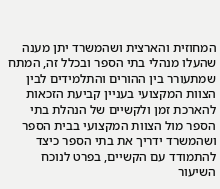המחוזית והארצית ושהמשרד יתן מענה שהעלו מנהלי בתי הספר ובכלל זה, המתח שמתעורר בין ההורים והתלמידים לבין הצוות המקצועי בעניין קביעת הזכאות להארכת זמן ולקשיים של הנהלת בתי הספר מול הצוות המקצועי בבית הספר ושהמשרד ידריך את בתי הספר כיצד להתמודד עם הקשיים, בפרט לנוכח השיעור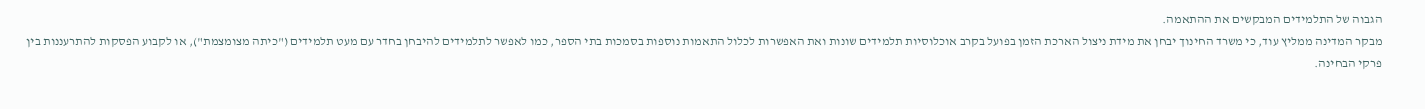הגבוה של התלמידים המבקשים את ההתאמה.
מבקר המדינה ממליץ עוד, כי משרד החינוך יבחן את מידת ניצול הארכת הזמן בפועל בקרב אוכלוסיות תלמידים שונות ואת האפשרות לכלול התאמות נוספות בסמכות בתי הספר, כמו לאפשר לתלמידים להיבחן בחדר עם מעט תלמידים ("כיתה מצומצמת"), או לקבוע הפסקות להתרעננות בין פרקי הבחינה.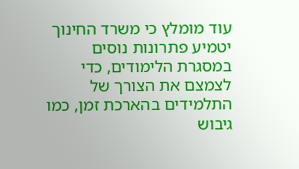עוד מומלץ כי משרד החינוך יטמיע פתרונות נוסים במסגרת הלימודים, כדי לצמצם את הצורך של התלמידים בהארכת זמן, כמו גיבוש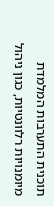תוכנית התערבות המלמדת מיומנויות רלוונטיות, כגון ניהול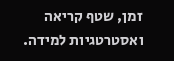זמן, שטף קריאה ואסטרטגיות למידה.